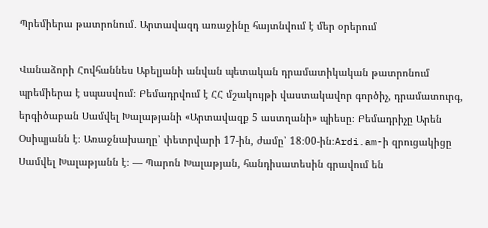Պրեմիերա թատրոնում․ Արտավազդ առաջինը հայտնվում է մեր օրերում

Վանաձորի Հովհաննես Աբելյանի անվան պետական դրամատիկական թատրոնում պրեմիերա է սպասվում։ Բեմադրվում է ՀՀ մշակույթի վաստակավոր գործիչ, դրամատուրգ, երգիծաբան Սամվել Խալաթյանի «Արտավազք 5 աստղանի» պիեսը։ Բեմադրիչը Արեն Օսիպյանն է։ Առաջնախաղը՝ փետրվարի 17-ին, ժամը՝ 18։00-ին։Ardi.am-ի զրուցակիցը Սամվել Խալաթյանն է։ — Պարոն Խալաթյան, հանդիսատեսին գրավում են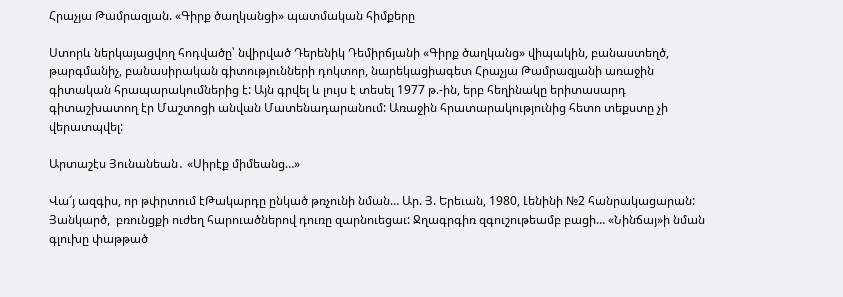Հրաչյա Թամրազյան. «Գիրք ծաղկանցի» պատմական հիմքերը

Ստորև ներկայացվող հոդվածը՝ նվիրված Դերենիկ Դեմիրճյանի «Գիրք ծաղկանց» վիպակին, բանաստեղծ, թարգմանիչ, բանասիրական գիտությունների դոկտոր, նարեկացիագետ Հրաչյա Թամրազյանի առաջին գիտական հրապարակումներից է: Այն գրվել և լույս է տեսել 1977 թ.-ին, երբ հեղինակը երիտասարդ գիտաշխատող էր Մաշտոցի անվան Մատենադարանում: Առաջին հրատարակությունից հետո տեքստը չի վերատպվել:

Արտաշէս Յունանեան․ «Սիրէք միմեանց…»

Վա՜յ ազգիս, որ թփրտում էԹակարդը ընկած թռչունի նման… Ար. Յ. Երեւան, 1980, Լենինի №2 հանրակացարան: Յանկարծ,  բռունցքի ուժեղ հարուածներով դուռը զարնուեցաւ: Ջղագրգիռ զգուշութեամբ բացի… «Նինճայ»ի նման գլուխը փաթթած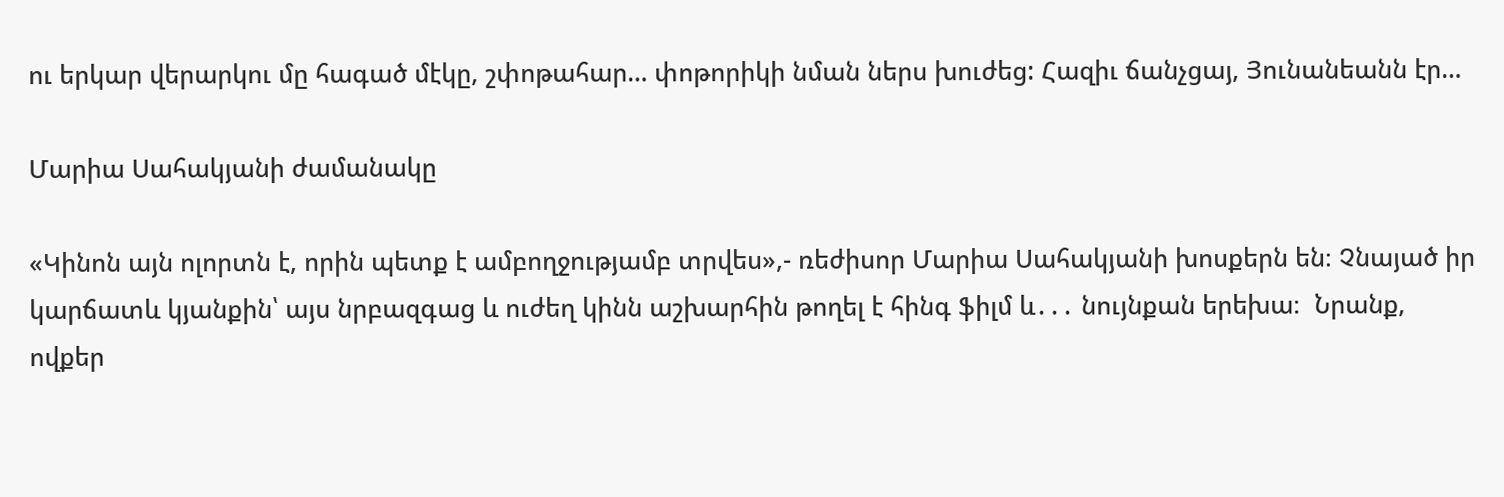ու երկար վերարկու մը հագած մէկը, շփոթահար… փոթորիկի նման ներս խուժեց: Հազիւ ճանչցայ, Յունանեանն էր…

Մարիա Սահակյանի ժամանակը

«Կինոն այն ոլորտն է, որին պետք է ամբողջությամբ տրվես»,- ռեժիսոր Մարիա Սահակյանի խոսքերն են։ Չնայած իր կարճատև կյանքին՝ այս նրբազգաց և ուժեղ կինն աշխարհին թողել է հինգ ֆիլմ և․․․ նույնքան երեխա։  Նրանք, ովքեր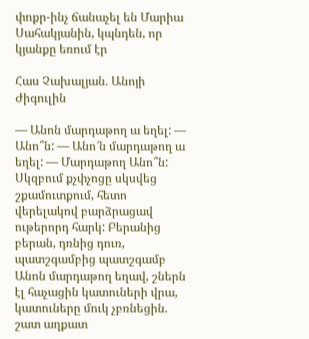փոքր-ինչ ճանաչել են Մարիա Սահակյանին, կպնդեն, որ կյանքը եռում էր

Հաս Չախալյան․ Անոյի Ժիգուլին

— Անոն մարդաթող ա եղել: — Անո՞ն: — Անո՜ն մարդաթող ա եղել: — Մարդաթող Անո՞ն: Սկզբում քչփչոցը սկսվեց շքամուտքում, հետո վերելակով բարձրացավ ութերորդ հարկ: Բերանից բերան, դռնից դուռ, պատշգամբից պատշգամբ Անոն մարդաթող եղավ, շներն էլ հաչացին կատուների վրա, կատուները մուկ չբռնեցին. շատ աղքատ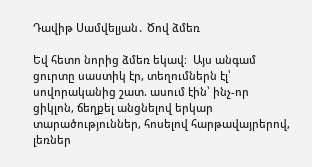Դավիթ Սամվելյան․ Ծով ձմեռ

Եվ հետո նորից ձմեռ եկավ։  Այս անգամ ցուրտը սաստիկ էր, տեղումներն էլ՝ սովորականից շատ. ասում էին՝ ինչ-որ ցիկլոն, ճեղքել անցնելով երկար տարածություններ, հոսելով հարթավայրերով, լեռներ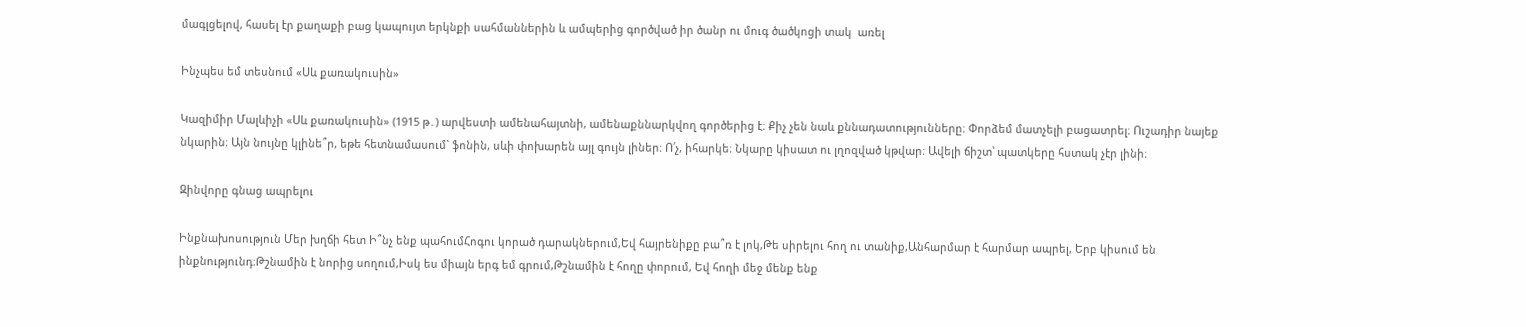մագլցելով, հասել էր քաղաքի բաց կապույտ երկնքի սահմաններին և ամպերից գործված իր ծանր ու մուգ ծածկոցի տակ  առել

Ինչպես եմ տեսնում «Սև քառակուսին»

Կազիմիր Մալևիչի «Սև քառակուսին» (1915 թ․) արվեստի ամենահայտնի, ամենաքննարկվող գործերից է։ Քիչ չեն նաև քննադատությունները։ Փորձեմ մատչելի բացատրել։ Ուշադիր նայեք նկարին։ Այն նույնը կլինե՞ր, եթե հետնամասում` ֆոնին, սևի փոխարեն այլ գույն լիներ։ Ո՛չ, իհարկե։ Նկարը կիսատ ու լղոզված կթվար։ Ավելի ճիշտ՝ պատկերը հստակ չէր լինի։

Զինվորը գնաց ապրելու

Ինքնախոսություն Մեր խղճի հետ Ի՞նչ ենք պահումՀոգու կորած դարակներում,Եվ հայրենիքը բա՞ռ է լոկ,Թե սիրելու հող ու տանիք,Անհարմար է հարմար ապրել, Երբ կիսում են ինքնությունդ։Թշնամին է նորից սողում,Իսկ ես միայն երգ եմ գրում,Թշնամին է հողը փորում, Եվ հողի մեջ մենք ենք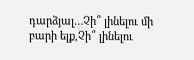դարձյալ…Չի՞ լինելու մի բարի ելք,Չի՞ լինելու